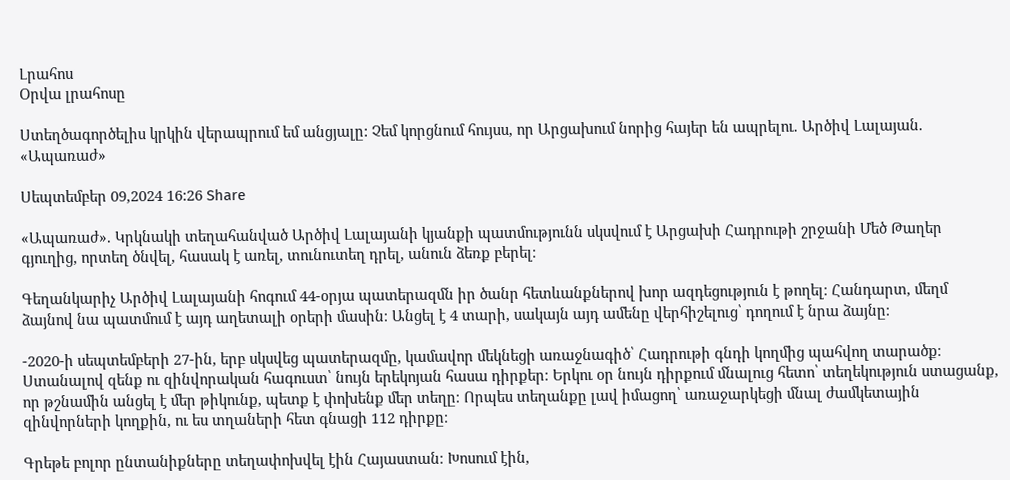Լրահոս
Օրվա լրահոսը

Ստեղծագործելիս կրկին վերապրում եմ անցյալը: Չեմ կորցնում հույսս, որ Արցախում նորից հայեր են ապրելու. Արծիվ Լալայան. «Ապառաժ»

Սեպտեմբեր 09,2024 16:26 Share

«Ապառաժ». Կրկնակի տեղահանված Արծիվ Լալայանի կյանքի պատմությունն սկսվում է Արցախի Հադրութի շրջանի Մեծ Թաղեր գյուղից, որտեղ ծնվել, հասակ է առել, տունուտեղ դրել, անուն ձեռք բերել։

Գեղանկարիչ Արծիվ Լալայանի հոգում 44-օրյա պատերազմն իր ծանր հետևանքներով խոր ազդեցություն է թողել։ Հանդարտ, մեղմ ձայնով նա պատմում է այդ աղետալի օրերի մասին։ Անցել է 4 տարի, սակայն այդ ամենը վերհիշելուց՝ դողում է նրա ձայնը։

-2020-ի սեպտեմբերի 27-ին, երբ սկսվեց պատերազմը, կամավոր մեկնեցի առաջնագիծ՝ Հադրութի գնդի կողմից պահվող տարածք։ Ստանալով զենք ու զինվորական հագուստ՝ նույն երեկոյան հասա դիրքեր։ Երկու օր նույն դիրքում մնալուց հետո՝ տեղեկություն ստացանք, որ թշնամին անցել է մեր թիկունք, պետք է փոխենք մեր տեղը։ Որպես տեղանքը լավ իմացող՝ առաջարկեցի մնալ ժամկետային զինվորների կողքին, ու ես տղաների հետ գնացի 112 դիրքը։

Գրեթե բոլոր ընտանիքները տեղափոխվել էին Հայաստան։ Խոսում էին,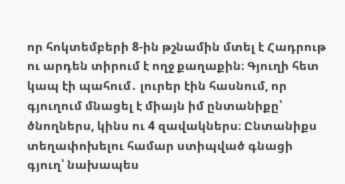որ հոկտեմբերի 8-ին թշնամին մտել է Հադրութ ու արդեն տիրում է ողջ քաղաքին։ Գյուղի հետ կապ էի պահում․ լուրեր էին հասնում, որ գյուղում մնացել է միայն իմ ընտանիքը՝ ծնողներս, կինս ու 4 զավակներս։ Ընտանիքս տեղափոխելու համար ստիպված գնացի գյուղ՝ նախապես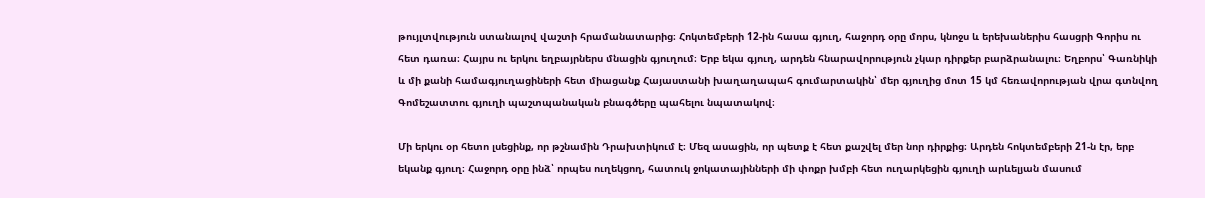թույլտվություն ստանալով վաշտի հրամանատարից։ Հոկտեմբերի 12-ին հասա գյուղ, հաջորդ օրը մորս, կնոջս և երեխաներիս հասցրի Գորիս ու հետ դառա։ Հայրս ու երկու եղբայրներս մնացին գյուղում։ Երբ եկա գյուղ, արդեն հնարավորություն չկար դիրքեր բարձրանալու։ Եղբորս՝ Գառնիկի և մի քանի համագյուղացիների հետ միացանք Հայաստանի խաղաղապահ գումարտակին՝ մեր գյուղից մոտ 15 կմ հեռավորության վրա գտնվող Գոմեշատտու գյուղի պաշտպանական բնագծերը պահելու նպատակով։

Մի երկու օր հետո լսեցինք, որ թշնամին Դրախտիկում է։ Մեզ ասացին, որ պետք է հետ քաշվել մեր նոր դիրքից։ Արդեն հոկտեմբերի 21-ն էր, երբ եկանք գյուղ։ Հաջորդ օրը ինձ՝ որպես ուղեկցող, հատուկ ջոկատայինների մի փոքր խմբի հետ ուղարկեցին գյուղի արևելյան մասում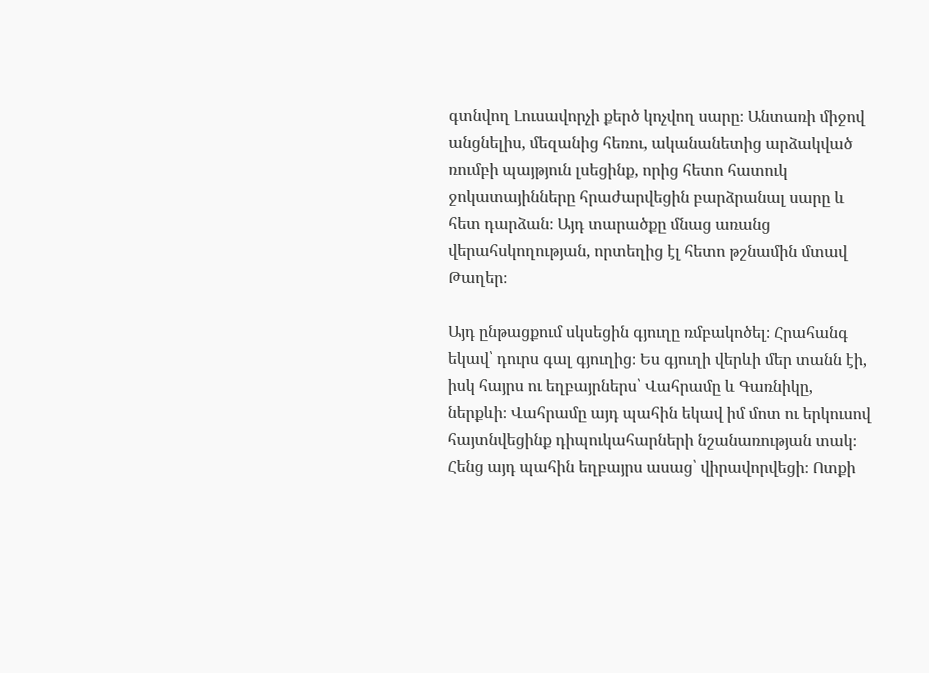գտնվող Լուսավորչի քերծ կոչվող սարը։ Անտառի միջով անցնելիս, մեզանից հեռու, ականանետից արձակված ռումբի պայթյուն լսեցինք, որից հետո հատուկ ջոկատայինները հրաժարվեցին բարձրանալ սարը և հետ դարձան։ Այդ տարածքը մնաց առանց վերահսկողության, որտեղից էլ հետո թշնամին մտավ Թաղեր։

Այդ ընթացքում սկսեցին գյուղը ռմբակոծել։ Հրահանգ եկավ՝ դուրս գալ գյուղից։ Ես գյուղի վերևի մեր տանն էի, իսկ հայրս ու եղբայրներս՝ Վահրամը և Գառնիկը, ներքևի։ Վահրամը այդ պահին եկավ իմ մոտ ու երկուսով հայտնվեցինք դիպուկահարների նշանառության տակ։ Հենց այդ պահին եղբայրս ասաց՝ վիրավորվեցի։ Ոտքի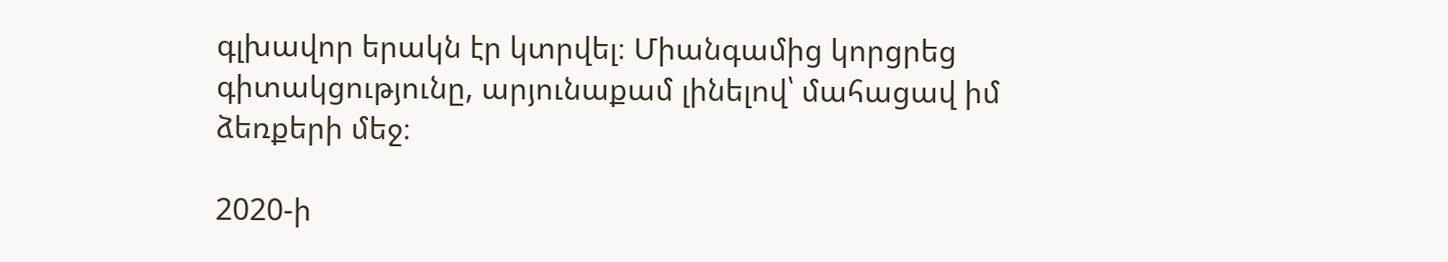գլխավոր երակն էր կտրվել։ Միանգամից կորցրեց գիտակցությունը, արյունաքամ լինելով՝ մահացավ իմ ձեռքերի մեջ։

2020-ի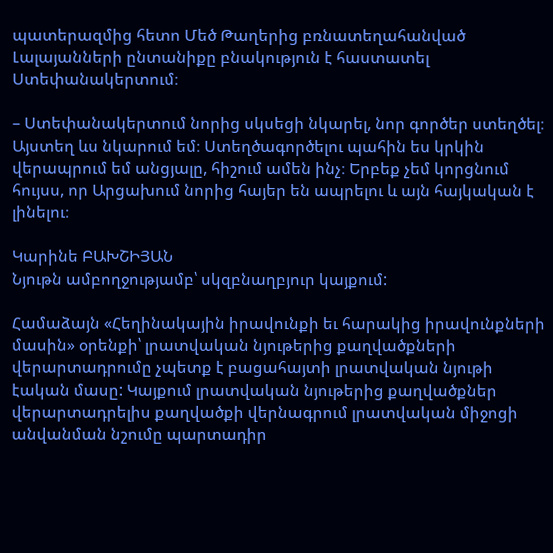պատերազմից հետո Մեծ Թաղերից բռնատեղահանված Լալայանների ընտանիքը բնակություն է հաստատել Ստեփանակերտում։

– Ստեփանակերտում նորից սկսեցի նկարել, նոր գործեր ստեղծել։ Այստեղ ևս նկարում եմ։ Ստեղծագործելու պահին ես կրկին վերապրում եմ անցյալը, հիշում ամեն ինչ։ Երբեք չեմ կորցնում հույսս, որ Արցախում նորից հայեր են ապրելու և այն հայկական է լինելու։

Կարինե ԲԱԽՇԻՅԱՆ
Նյութն ամբողջությամբ՝ սկզբնաղբյուր կայքում:

Համաձայն «Հեղինակային իրավունքի եւ հարակից իրավունքների մասին» օրենքի՝ լրատվական նյութերից քաղվածքների վերարտադրումը չպետք է բացահայտի լրատվական նյութի էական մասը: Կայքում լրատվական նյութերից քաղվածքներ վերարտադրելիս քաղվածքի վերնագրում լրատվական միջոցի անվանման նշումը պարտադիր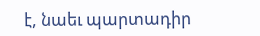է, նաեւ պարտադիր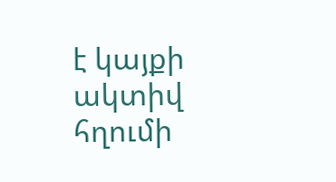է կայքի ակտիվ հղումի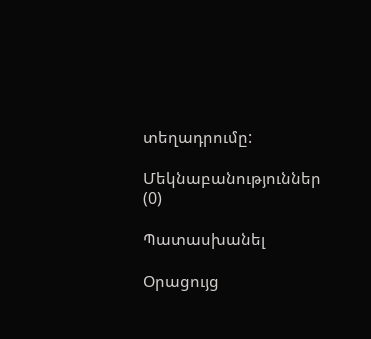տեղադրումը:

Մեկնաբանություններ (0)

Պատասխանել

Օրացույց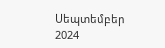Սեպտեմբեր 2024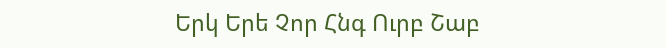Երկ Երե Չոր Հնգ Ուրբ Շաբ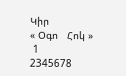Կիր
« Օգո   Հոկ »
 1
2345678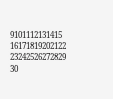9101112131415
16171819202122
23242526272829
30